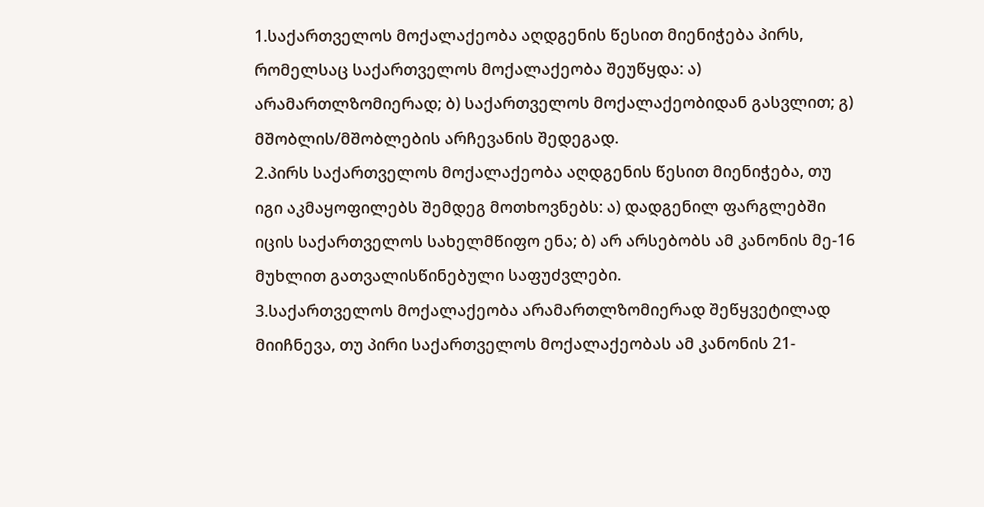1.საქართველოს მოქალაქეობა აღდგენის წესით მიენიჭება პირს, რომელსაც საქართველოს მოქალაქეობა შეუწყდა: ა) არამართლზომიერად; ბ) საქართველოს მოქალაქეობიდან გასვლით; გ) მშობლის/მშობლების არჩევანის შედეგად.
2.პირს საქართველოს მოქალაქეობა აღდგენის წესით მიენიჭება, თუ იგი აკმაყოფილებს შემდეგ მოთხოვნებს: ა) დადგენილ ფარგლებში იცის საქართველოს სახელმწიფო ენა; ბ) არ არსებობს ამ კანონის მე-16 მუხლით გათვალისწინებული საფუძვლები.
3.საქართველოს მოქალაქეობა არამართლზომიერად შეწყვეტილად მიიჩნევა, თუ პირი საქართველოს მოქალაქეობას ამ კანონის 21-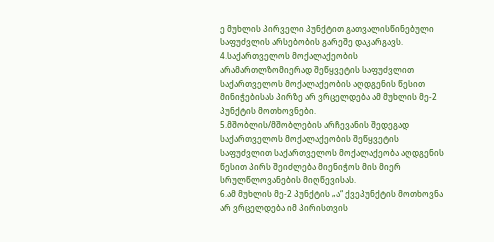ე მუხლის პირველი პუნქტით გათვალისწინებული საფუძვლის არსებობის გარეშე დაკარგავს.
4.საქართველოს მოქალაქეობის არამართლზომიერად შეწყვეტის საფუძვლით საქართველოს მოქალაქეობის აღდგენის წესით მინიჭებისას პირზე არ ვრცელდება ამ მუხლის მე-2 პუნქტის მოთხოვნები.
5.მშობლის/მშობლების არჩევანის შედეგად საქართველოს მოქალაქეობის შეწყვეტის საფუძვლით საქართველოს მოქალაქეობა აღდგენის წესით პირს შეიძლება მიენიჭოს მის მიერ სრულწლოვანების მიღწევისას.
6.ამ მუხლის მე-2 პუნქტის „ა“ ქვეპუნქტის მოთხოვნა არ ვრცელდება იმ პირისთვის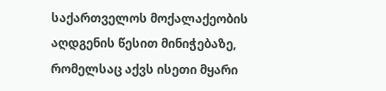საქართველოს მოქალაქეობის აღდგენის წესით მინიჭებაზე, რომელსაც აქვს ისეთი მყარი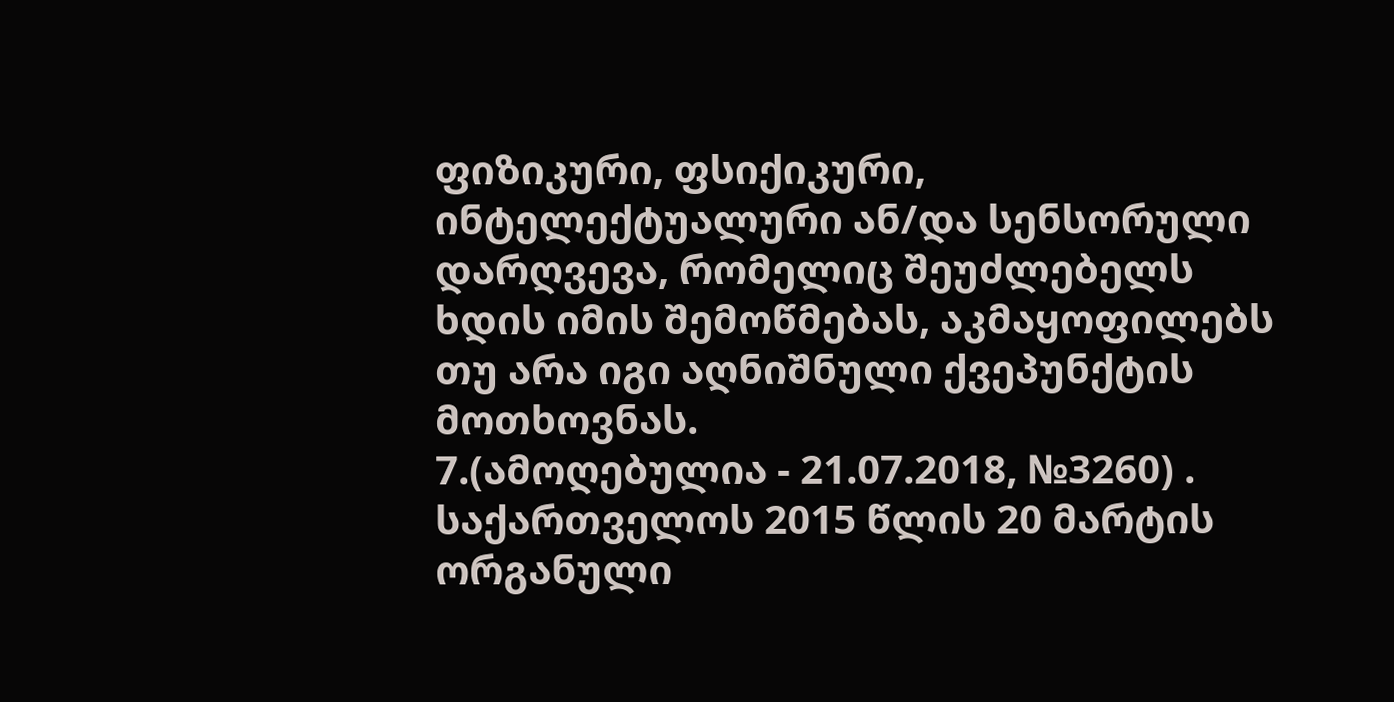ფიზიკური, ფსიქიკური, ინტელექტუალური ან/და სენსორული დარღვევა, რომელიც შეუძლებელს ხდის იმის შემოწმებას, აკმაყოფილებს თუ არა იგი აღნიშნული ქვეპუნქტის მოთხოვნას.
7.(ამოღებულია - 21.07.2018, №3260) . საქართველოს 2015 წლის 20 მარტის ორგანული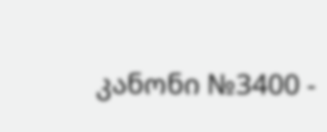კანონი №3400 -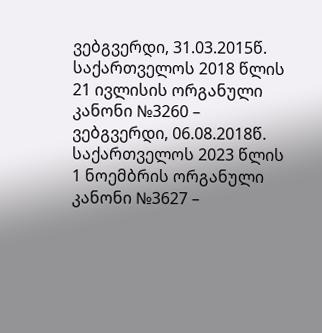ვებგვერდი, 31.03.2015წ. საქართველოს 2018 წლის 21 ივლისის ორგანული კანონი №3260 – ვებგვერდი, 06.08.2018წ. საქართველოს 2023 წლის 1 ნოემბრის ორგანული კანონი №3627 –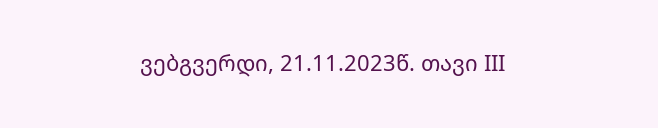ვებგვერდი, 21.11.2023წ. თავი III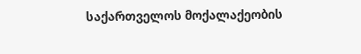საქართველოს მოქალაქეობის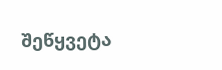შეწყვეტა